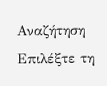Αναζήτηση
Επιλέξτε τη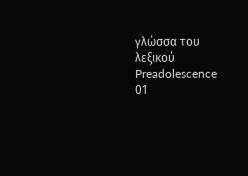γλώσσα του λεξικού
Preadolescence
01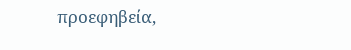προεφηβεία,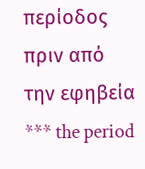περίοδος πριν από την εφηβεία
*** the period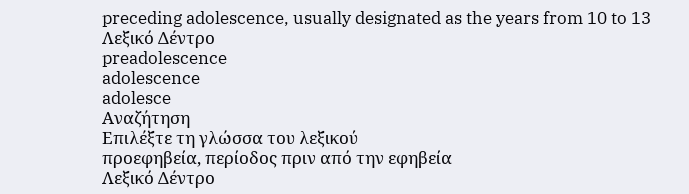preceding adolescence, usually designated as the years from 10 to 13
Λεξικό Δέντρο
preadolescence
adolescence
adolesce
Αναζήτηση
Επιλέξτε τη γλώσσα του λεξικού
προεφηβεία, περίοδος πριν από την εφηβεία
Λεξικό Δέντρο